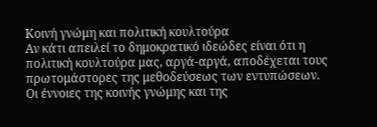Κοινή γνώμη και πολιτική κουλτούρα
Αν κάτι απειλεί το δημοκρατικό ιδεώδες είναι ότι η πολιτική κουλτούρα μας, αργά-αργά, αποδέχεται τους πρωτομάστορες της μεθοδεύσεως των εντυπώσεων.
Οι έννοιες της κοινής γνώμης και της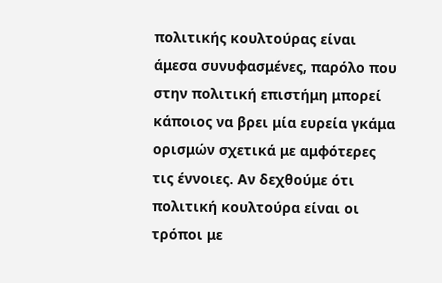πολιτικής κουλτούρας είναι άμεσα συνυφασμένες, παρόλο που στην πολιτική επιστήμη μπορεί κάποιος να βρει μία ευρεία γκάμα ορισμών σχετικά με αμφότερες τις έννοιες. Αν δεχθούμε ότι πολιτική κουλτούρα είναι οι τρόποι με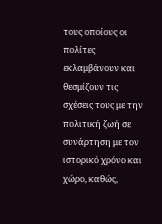τους οποίους οι πολίτες εκλαμβάνουν και θεσμίζουν τις σχέσεις τους με την πολιτική ζωή σε συνάρτηση με τον ιστορικό χρόνο και χώρο, καθώς,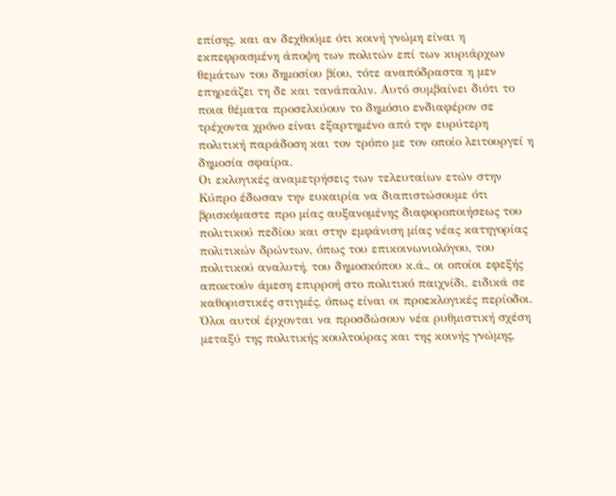επίσης, και αν δεχθούμε ότι κοινή γνώμη είναι η εκπεφρασμένη άποψη των πολιτών επί των κυριάρχων θεμάτων του δημοσίου βίου, τότε αναπόδραστα η μεν επηρεάζει τη δε και τανάπαλιν. Αυτό συμβαίνει διότι το ποια θέματα προσελκύουν το δημόσιο ενδιαφέρον σε τρέχοντα χρόνο είναι εξαρτημένο από την ευρύτερη πολιτική παράδοση και τον τρόπο με τον οποίο λειτουργεί η δημοσία σφαίρα.
Οι εκλογικές αναμετρήσεις των τελευταίων ετών στην Κύπρο έδωσαν την ευκαιρία να διαπιστώσουμε ότι βρισκόμαστε προ μίας αυξανομένης διαφοροποιήσεως του πολιτικού πεδίου και στην εμφάνιση μίας νέας κατηγορίας πολιτικών δρώντων, όπως του επικοινωνιολόγου, του πολιτικού αναλυτή, του δημοσκόπου κ.ά., οι οποίοι εφεξής αποκτούν άμεση επιρροή στο πολιτικό παιχνίδι, ειδικά σε καθοριστικές στιγμές, όπως είναι οι προεκλογικές περίοδοι. Όλοι αυτοί έρχονται να προσδώσουν νέα ρυθμιστική σχέση μεταξύ της πολιτικής κουλτούρας και της κοινής γνώμης,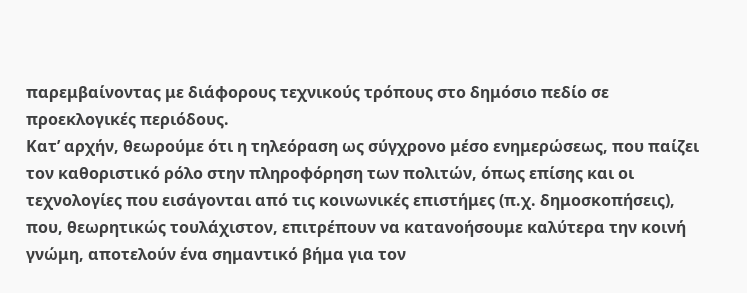παρεμβαίνοντας με διάφορους τεχνικούς τρόπους στο δημόσιο πεδίο σε προεκλογικές περιόδους.
Κατ’ αρχήν, θεωρούμε ότι η τηλεόραση ως σύγχρονο μέσο ενημερώσεως, που παίζει τον καθοριστικό ρόλο στην πληροφόρηση των πολιτών, όπως επίσης και οι τεχνολογίες που εισάγονται από τις κοινωνικές επιστήμες (π.χ. δημοσκοπήσεις), που, θεωρητικώς τουλάχιστον, επιτρέπουν να κατανοήσουμε καλύτερα την κοινή γνώμη, αποτελούν ένα σημαντικό βήμα για τον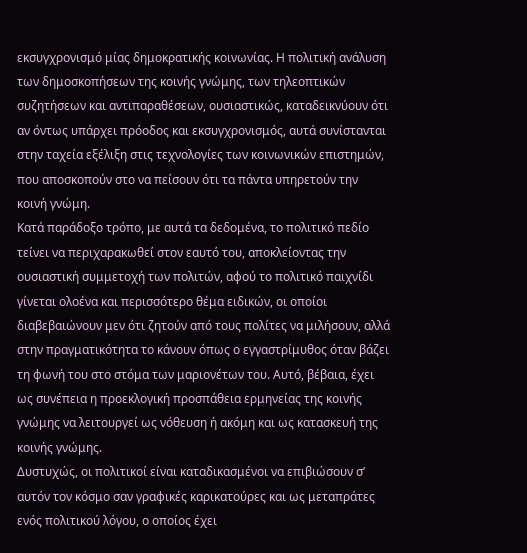εκσυγχρονισμό μίας δημοκρατικής κοινωνίας. Η πολιτική ανάλυση των δημοσκοπήσεων της κοινής γνώμης, των τηλεοπτικών συζητήσεων και αντιπαραθέσεων, ουσιαστικώς, καταδεικνύουν ότι αν όντως υπάρχει πρόοδος και εκσυγχρονισμός, αυτά συνίστανται στην ταχεία εξέλιξη στις τεχνολογίες των κοινωνικών επιστημών, που αποσκοπούν στο να πείσουν ότι τα πάντα υπηρετούν την κοινή γνώμη.
Κατά παράδοξο τρόπο, με αυτά τα δεδομένα, το πολιτικό πεδίο τείνει να περιχαρακωθεί στον εαυτό του, αποκλείοντας την ουσιαστική συμμετοχή των πολιτών, αφού το πολιτικό παιχνίδι γίνεται ολοένα και περισσότερο θέμα ειδικών, οι οποίοι διαβεβαιώνουν μεν ότι ζητούν από τους πολίτες να μιλήσουν, αλλά στην πραγματικότητα το κάνουν όπως ο εγγαστρίμυθος όταν βάζει τη φωνή του στο στόμα των μαριονέτων του. Αυτό, βέβαια, έχει ως συνέπεια η προεκλογική προσπάθεια ερμηνείας της κοινής γνώμης να λειτουργεί ως νόθευση ή ακόμη και ως κατασκευή της κοινής γνώμης.
Δυστυχώς, οι πολιτικοί είναι καταδικασμένοι να επιβιώσουν σ’ αυτόν τον κόσμο σαν γραφικές καρικατούρες και ως μεταπράτες ενός πολιτικού λόγου, ο οποίος έχει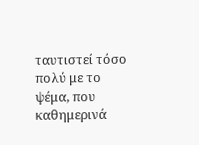ταυτιστεί τόσο πολύ με το ψέμα, που καθημερινά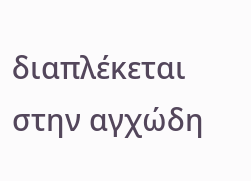διαπλέκεται στην αγχώδη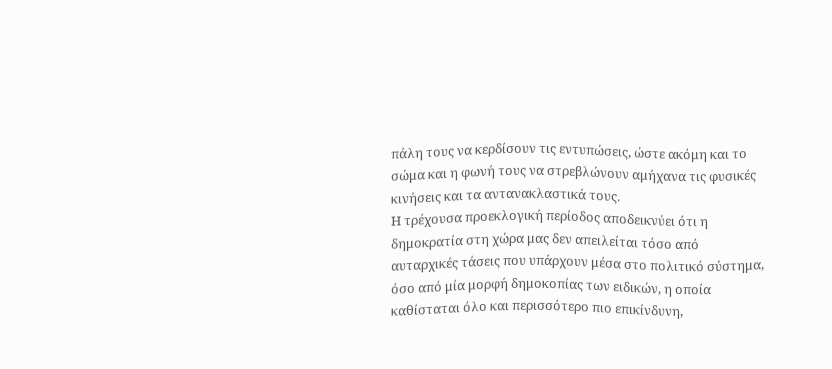πάλη τους να κερδίσουν τις εντυπώσεις, ώστε ακόμη και το σώμα και η φωνή τους να στρεβλώνουν αμήχανα τις φυσικές κινήσεις και τα αντανακλαστικά τους.
Η τρέχουσα προεκλογική περίοδος αποδεικνύει ότι η δημοκρατία στη χώρα μας δεν απειλείται τόσο από αυταρχικές τάσεις που υπάρχουν μέσα στο πολιτικό σύστημα, όσο από μία μορφή δημοκοπίας των ειδικών, η οποία καθίσταται όλο και περισσότερο πιο επικίνδυνη,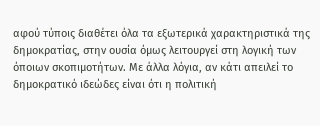αφού τύποις διαθέτει όλα τα εξωτερικά χαρακτηριστικά της δημοκρατίας, στην ουσία όμως λειτουργεί στη λογική των όποιων σκοπιμοτήτων. Με άλλα λόγια, αν κάτι απειλεί το δημοκρατικό ιδεώδες είναι ότι η πολιτική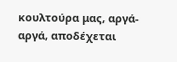κουλτούρα μας, αργά-αργά, αποδέχεται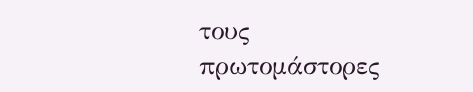τους πρωτομάστορες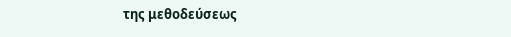της μεθοδεύσεως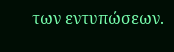των εντυπώσεων.